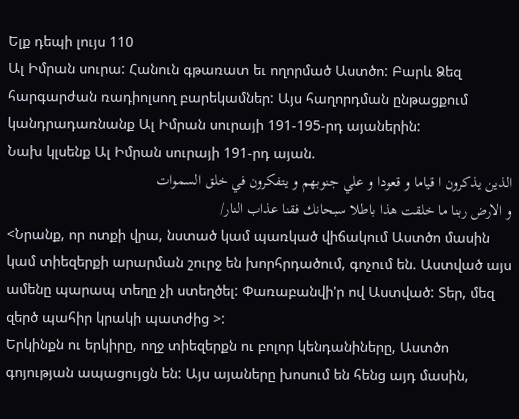Ելք դեպի լույս 110
Ալ Իմրան սուրա: Հանուն գթառատ եւ ողորմած Աստծո: Բարև Ձեզ հարգարժան ռադիոլսող բարեկամներ: Այս հաղորդման ընթացքում կանդրադառնանք Ալ Իմրան սուրայի 191-195-րդ այաներին:
Նախ կլսենք Ալ Իմրան սուրայի 191-րդ այան.
الذين يذكرون ا قياما و قعودا و علي جنوبهم و يتفكرون في خلق السموات
و الارض ربنا ما خلقت هذا باطلا سبحانك فقنا عذاب النار/
<Նրանք, որ ոտքի վրա, նստած կամ պառկած վիճակում Աստծո մասին կամ տիեզերքի արարման շուրջ են խորհրդածում, գոչում են. Աստված այս ամենը պարապ տեղը չի ստեղծել: Փառաբանվի'ր ով Աստված: Տեր, մեզ զերծ պահիր կրակի պատժից >:
Երկինքն ու երկիրը, ողջ տիեզերքն ու բոլոր կենդանիները, Աստծո գոյության ապացույցն են: Այս այաները խոսում են հենց այդ մասին,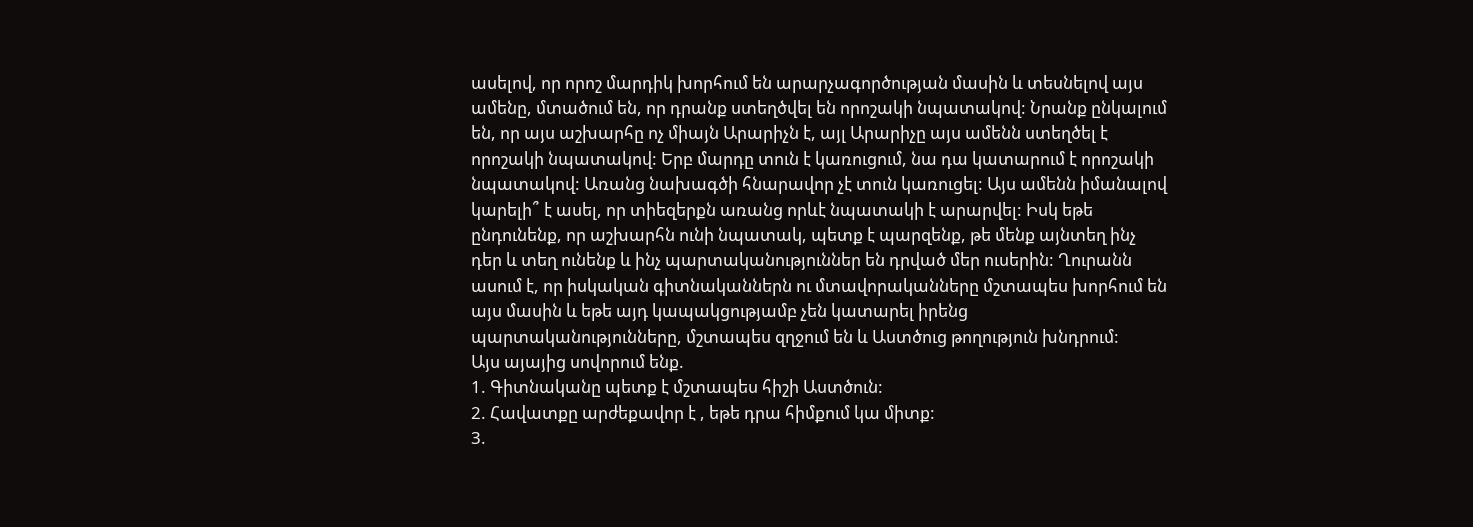ասելով, որ որոշ մարդիկ խորհում են արարչագործության մասին և տեսնելով այս ամենը, մտածում են, որ դրանք ստեղծվել են որոշակի նպատակով: Նրանք ընկալում են, որ այս աշխարհը ոչ միայն Արարիչն է, այլ Արարիչը այս ամենն ստեղծել է որոշակի նպատակով: Երբ մարդը տուն է կառուցում, նա դա կատարում է որոշակի նպատակով: Առանց նախագծի հնարավոր չէ տուն կառուցել: Այս ամենն իմանալով կարելի՞ է ասել, որ տիեզերքն առանց որևէ նպատակի է արարվել: Իսկ եթե ընդունենք, որ աշխարհն ունի նպատակ, պետք է պարզենք, թե մենք այնտեղ ինչ դեր և տեղ ունենք և ինչ պարտականություններ են դրված մեր ուսերին: Ղուրանն ասում է, որ իսկական գիտնականներն ու մտավորականները մշտապես խորհում են այս մասին և եթե այդ կապակցությամբ չեն կատարել իրենց պարտականությունները, մշտապես զղջում են և Աստծուց թողություն խնդրում:
Այս այայից սովորում ենք.
1. Գիտնականը պետք է մշտապես հիշի Աստծուն:
2. Հավատքը արժեքավոր է , եթե դրա հիմքում կա միտք:
3.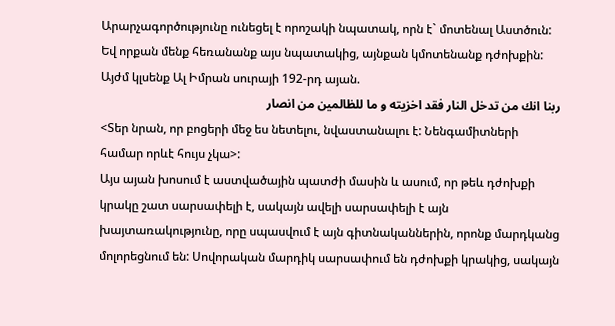Արարչագործությունը ունեցել է որոշակի նպատակ, որն է` մոտենալ Աստծուն: Եվ որքան մենք հեռանանք այս նպատակից, այնքան կմոտենանք դժոխքին:
Այժմ կլսենք Ալ Իմրան սուրայի 192-րդ այան.
ربنا انك من تدخل النار فقد اخزيته و ما للظالمين من انصار
<Տեր նրան, որ բոցերի մեջ ես նետելու, նվաստանալու է: Նենգամիտների համար որևէ հույս չկա>:
Այս այան խոսում է աստվածային պատժի մասին և ասում, որ թեև դժոխքի կրակը շատ սարսափելի է, սակայն ավելի սարսափելի է այն խայտառակությունը, որը սպասվում է այն գիտնականներին, որոնք մարդկանց մոլորեցնում են: Սովորական մարդիկ սարսափում են դժոխքի կրակից, սակայն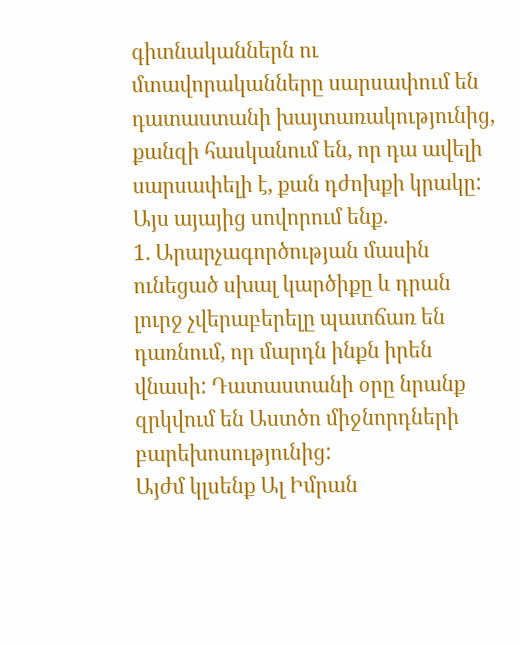գիտնականներն ու մտավորականները սարսափում են դատաստանի խայտառակությունից, քանզի հասկանում են, որ դա ավելի սարսափելի է, քան դժոխքի կրակը:
Այս այայից սովորում ենք.
1. Արարչագործության մասին ունեցած սխալ կարծիքը և դրան լուրջ չվերաբերելը պատճառ են դառնում, որ մարդն ինքն իրեն վնասի: Դատաստանի օրը նրանք զրկվում են Աստծո միջնորդների բարեխոսությունից:
Այժմ կլսենք Ալ Իմրան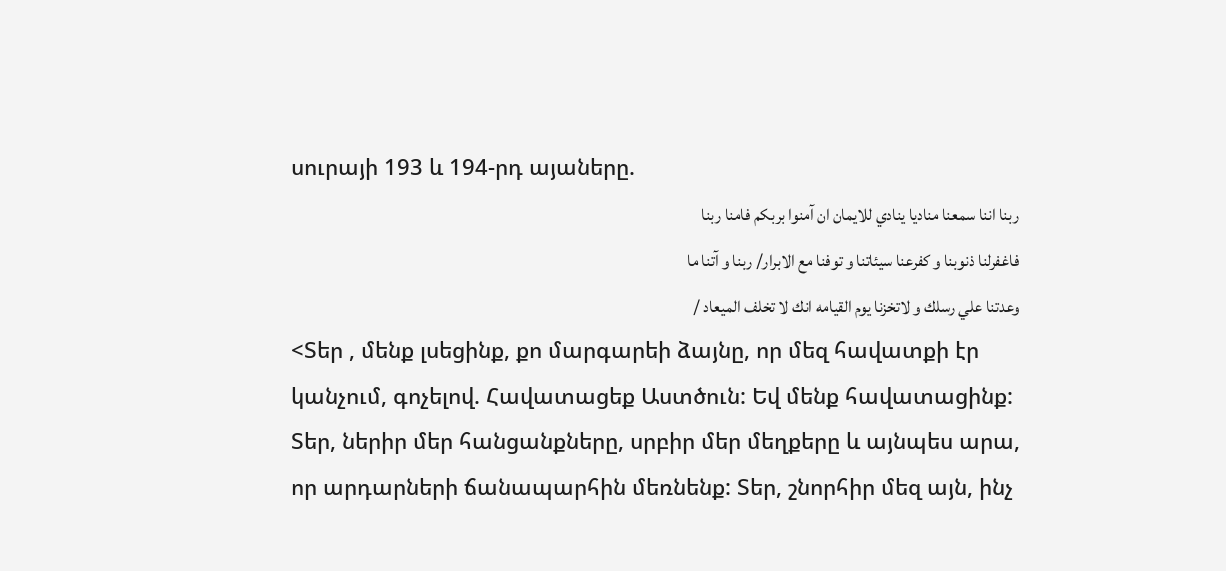սուրայի 193 և 194-րդ այաները.
ربنا اننا سمعنا مناديا ينادي للايمان ان آمنوا بربكم فامنا ربنا
فاغفرلنا ذنوبنا و كفرعنا سيئاتنا و توفنا مع الابرار/ ربنا و آتنا ما
وعدتنا علي رسلك و لاتخزنا يوم القيامه انك لا تخلف الميعاد /
<Տեր , մենք լսեցինք, քո մարգարեի ձայնը, որ մեզ հավատքի էր կանչում, գոչելով. Հավատացեք Աստծուն: Եվ մենք հավատացինք: Տեր, ներիր մեր հանցանքները, սրբիր մեր մեղքերը և այնպես արա, որ արդարների ճանապարհին մեռնենք: Տեր, շնորհիր մեզ այն, ինչ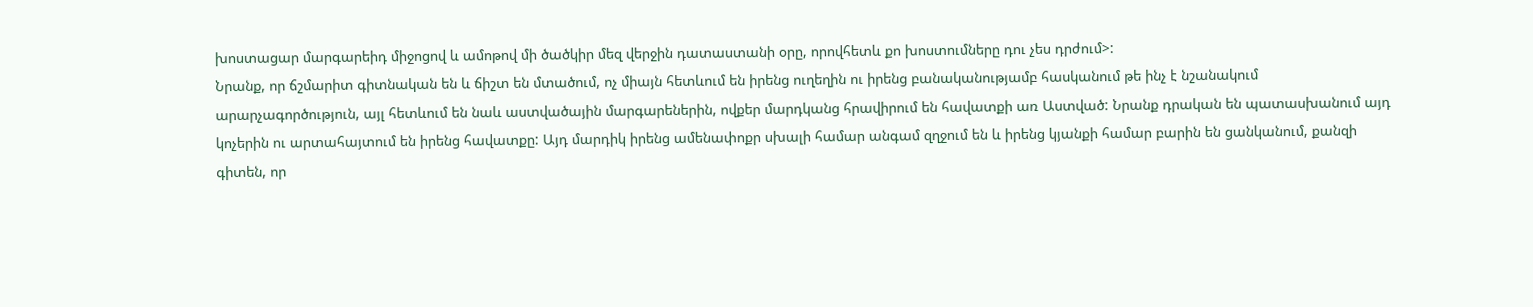խոստացար մարգարեիդ միջոցով և ամոթով մի ծածկիր մեզ վերջին դատաստանի օրը, որովհետև քո խոստումները դու չես դրժում>:
Նրանք, որ ճշմարիտ գիտնական են և ճիշտ են մտածում, ոչ միայն հետևում են իրենց ուղեղին ու իրենց բանականությամբ հասկանում թե ինչ է նշանակում արարչագործություն, այլ հետևում են նաև աստվածային մարգարեներին, ովքեր մարդկանց հրավիրում են հավատքի առ Աստված: Նրանք դրական են պատասխանում այդ կոչերին ու արտահայտում են իրենց հավատքը: Այդ մարդիկ իրենց ամենափոքր սխալի համար անգամ զղջում են և իրենց կյանքի համար բարին են ցանկանում, քանզի գիտեն, որ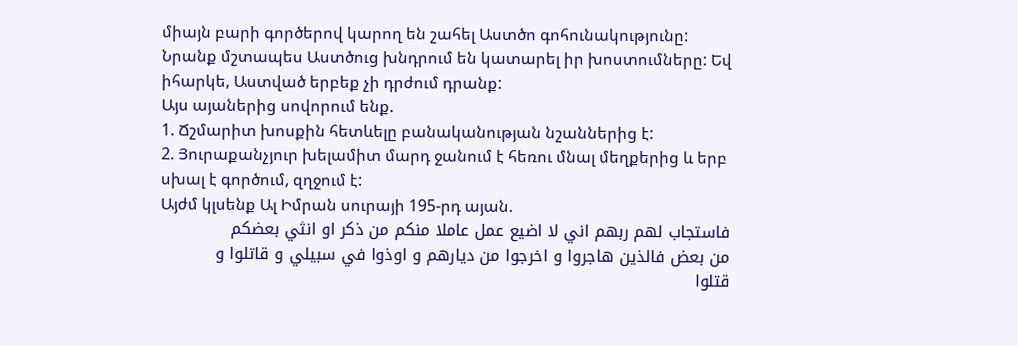միայն բարի գործերով կարող են շահել Աստծո գոհունակությունը: Նրանք մշտապես Աստծուց խնդրում են կատարել իր խոստումները: Եվ իհարկե, Աստված երբեք չի դրժում դրանք:
Այս այաներից սովորում ենք.
1. Ճշմարիտ խոսքին հետևելը բանականության նշաններից է:
2. Յուրաքանչյուր խելամիտ մարդ ջանում է հեռու մնալ մեղքերից և երբ սխալ է գործում, զղջում է:
Այժմ կլսենք Ալ Իմրան սուրայի 195-րդ այան.
فاستجاب لهم ربهم اني لا اضيع عمل عاملا منكم من ذكر او انثي بعضكم
من بعض فالذين هاجروا و اخرجوا من ديارهم و اوذوا في سبيلي و قاتلوا و
قتلوا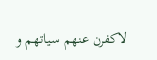لاكفرن عنهم سياتهم و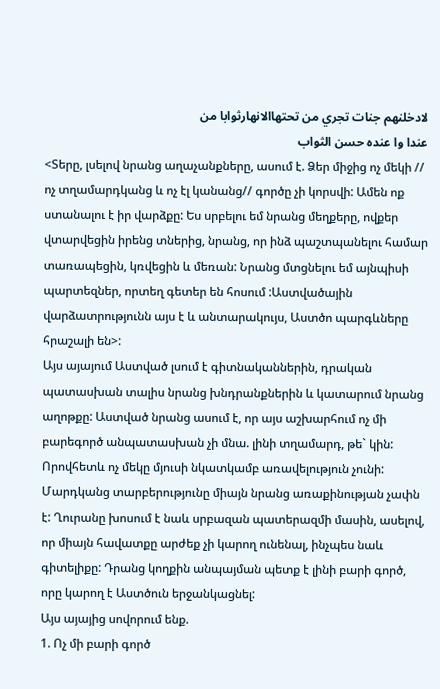لادخلنهم جنات تجري من تحتهاالانهارثوابا من
عندا وا عنده حسن الثواب
<Տերը, լսելով նրանց աղաչանքները, ասում է. Ձեր միջից ոչ մեկի // ոչ տղամարդկանց և ոչ էլ կանանց// գործը չի կորսվի: Ամեն ոք ստանալու է իր վարձքը: Ես սրբելու եմ նրանց մեղքերը, ովքեր վտարվեցին իրենց տներից, նրանց, որ ինձ պաշտպանելու համար տառապեցին, կռվեցին և մեռան: Նրանց մտցնելու եմ այնպիսի պարտեզներ, որտեղ գետեր են հոսում :Աստվածային վարձատրությունն այս է և անտարակույս, Աստծո պարգևները հրաշալի են>:
Այս այայում Աստված լսում է գիտնականներին, դրական պատասխան տալիս նրանց խնդրանքներին և կատարում նրանց աղոթքը: Աստված նրանց ասում է, որ այս աշխարհում ոչ մի բարեգործ անպատասխան չի մնա. լինի տղամարդ, թե` կին: Որովհետև ոչ մեկը մյուսի նկատկամբ առավելություն չունի: Մարդկանց տարբերությունը միայն նրանց առաքինության չափն է: Ղուրանը խոսում է նաև սրբազան պատերազմի մասին, ասելով, որ միայն հավատքը արժեք չի կարող ունենալ, ինչպես նաև գիտելիքը: Դրանց կողքին անպայման պետք է լինի բարի գործ, որը կարող է Աստծուն երջանկացնել:
Այս այայից սովորում ենք.
1. Ոչ մի բարի գործ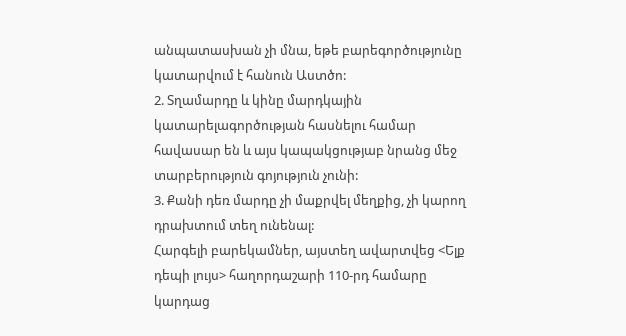անպատասխան չի մնա, եթե բարեգործությունը կատարվում է հանուն Աստծո:
2. Տղամարդը և կինը մարդկային կատարելագործության հասնելու համար հավասար են և այս կապակցությաբ նրանց մեջ տարբերություն գոյություն չունի:
3. Քանի դեռ մարդը չի մաքրվել մեղքից, չի կարող դրախտում տեղ ունենալ:
Հարգելի բարեկամներ, այստեղ ավարտվեց <Ելք դեպի լույս> հաղորդաշարի 110-րդ համարը կարդաց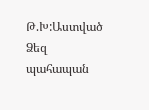Թ.Խ:Աստված Ձեզ պահապան